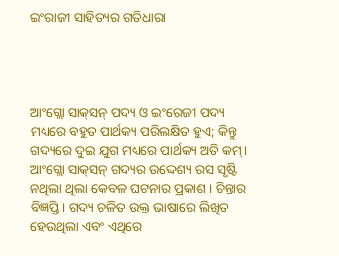ଇଂରାଜୀ ସାହିତ୍ୟର ଗତିଧାରା




ଆଂଗ୍ଲୋ ସାକ୍‌ସନ୍‌ ପଦ୍ୟ ଓ ଇଂରେଜୀ ପଦ୍ୟ ମଧ୍ୟରେ ବହୁତ ପାର୍ଥକ୍ୟ ପରିଲକ୍ଷିତ ହୁଏ; କିନ୍ତୁ ଗଦ୍ୟରେ ଦୁଇ ଯୁଗ ମଧ୍ୟରେ ପାର୍ଥକ୍ୟ ଅତି କମ୍‌। ଆଂଗ୍ଲୋ ସାକ୍‌ସନ୍‌ ଗଦ୍ୟର ଉଦ୍ଦେଶ୍ୟ ରସ ସୃଷ୍ଟି ନଥିଲା ଥିଲା କେବଳ ଘଟନାର ପ୍ରକାଶ । ଚିନ୍ତାର ବିଜ୍ଞପ୍ତି। ଗଦ୍ୟ ଚଳିତ ଉକ୍ତ ଭାଷାରେ ଲିଖିତ ହେଉଥିଲା ଏବଂ ଏଥିରେ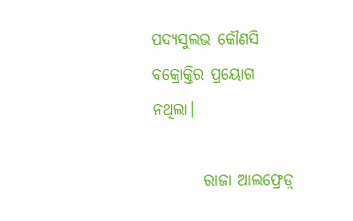ପଦ୍ୟସୁଲଭ କୌଣସି ବକ୍ରୋକ୍ତିର ପ୍ରୟୋଗ ନଥିଲା।

        ରାଜା ଆଲଫ୍ରେଡ଼୍‌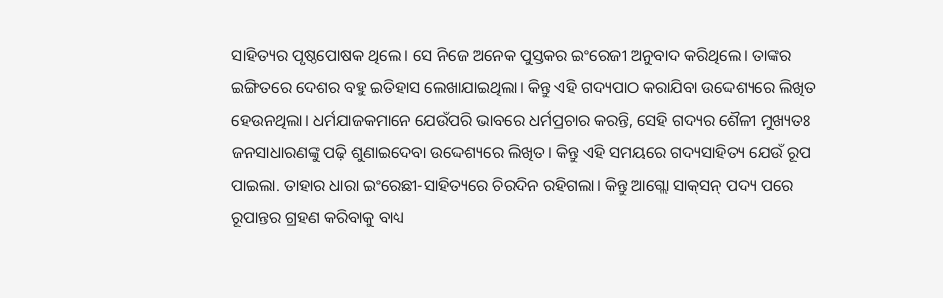ସାହିତ୍ୟର ପୃଷ୍ଠପୋଷକ ଥିଲେ। ସେ ନିଜେ ଅନେକ ପୁସ୍ତକର ଇଂରେଜୀ ଅନୁବାଦ କରିଥିଲେ। ତାଙ୍କର ଇଙ୍ଗିତରେ ଦେଶର ବହୁ ଇତିହାସ ଲେଖାଯାଇଥିଲା। କିନ୍ତୁ ଏହି ଗଦ୍ୟପାଠ କରାଯିବା ଉଦ୍ଦେଶ୍ୟରେ ଲିଖିତ ହେଉନଥିଲା। ଧର୍ମଯାଜକମାନେ ଯେଉଁପରି ଭାବରେ ଧର୍ମପ୍ରଚାର କରନ୍ତି, ସେହି ଗଦ୍ୟର ଶୈଳୀ ମୁଖ୍ୟତଃ ଜନସାଧାରଣଙ୍କୁ ପଢ଼ି ଶୁଣାଇଦେବା ଉଦ୍ଦେଶ୍ୟରେ ଲିଖିତ। କିନ୍ତୁ ଏହି ସମୟରେ ଗଦ୍ୟସାହିତ୍ୟ ଯେଉଁ ରୂପ ପାଇଲା. ତାହାର ଧାରା ଇଂରେଛୀ-ସାହିତ୍ୟରେ ଚିରଦିନ ରହିଗଲା। କିନ୍ତୁ ଆଗ୍ଲୋ ସାକ୍‌ସନ୍‌ ପଦ୍ୟ ପରେ ରୂପାନ୍ତର ଗ୍ରହଣ କରିବାକୁ ବାଧ୍ୟ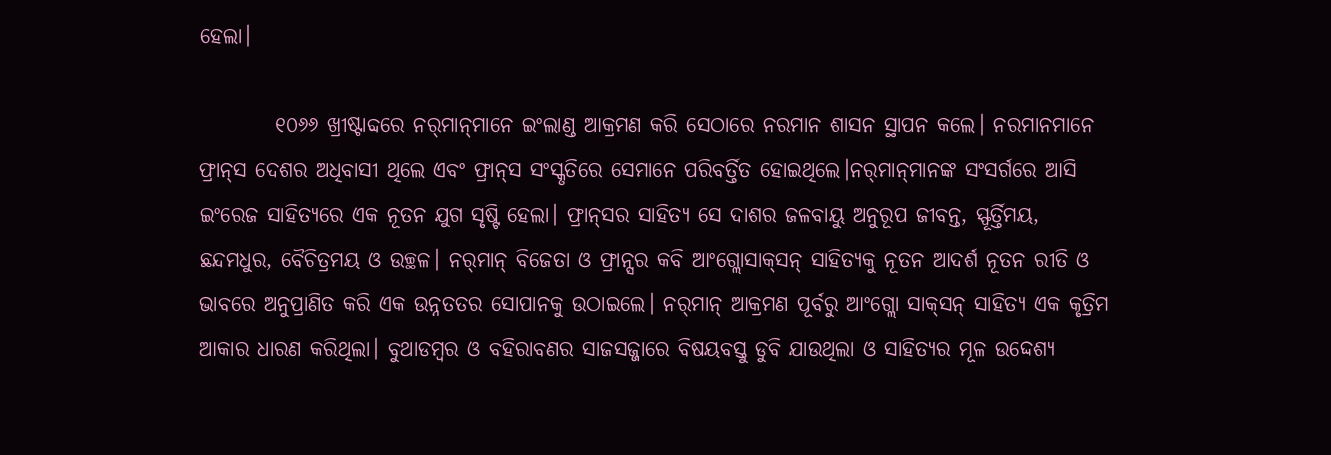ହେଲା।

         ୧୦୬୬ ଖ୍ରୀଷ୍ଟାବ୍ଦରେ ନର୍‌ମାନ୍‌ମାନେ ଇଂଲାଣ୍ଡ ଆକ୍ରମଣ କରି ସେଠାରେ ନରମାନ ଶାସନ ସ୍ଥାପନ କଲେ। ନରମାନମାନେ ଫ୍ରାନ୍‌ସ ଦେଶର ଅଧିବାସୀ ଥିଲେ ଏବଂ ଫ୍ରାନ୍‌ସ ସଂସ୍କୃତିରେ ସେମାନେ ପରିବର୍ତ୍ତିତ ହୋଇଥିଲେ।ନର୍‌ମାନ୍‌ମାନଙ୍କ ସଂସର୍ଗରେ ଆସି ଇଂରେଜ ସାହିତ୍ୟରେ ଏକ ନୂତନ ଯୁଗ ସୃଷ୍ଟି ହେଲା। ଫ୍ରାନ୍‌ସର ସାହିତ୍ୟ ସେ ଦାଶର ଜଳବାୟୁ ଅନୁରୂପ ଜୀବନ୍ତ, ସ୍ଫୂର୍ତ୍ତିମୟ, ଛନ୍ଦମଧୁର, ବୈଚିତ୍ରମୟ ଓ ଉଚ୍ଛଳ। ନର୍‌ମାନ୍‌ ବିଜେତା ଓ ଫ୍ରାନ୍ସର କବି ଆଂଗ୍ଲୋସାକ୍‌ସନ୍‌ ସାହିତ୍ୟକୁ ନୂତନ ଆଦର୍ଶ ନୂତନ ରୀତି ଓ ଭାବରେ ଅନୁପ୍ରାଣିତ କରି ଏକ ଉନ୍ନତତର ସୋପାନକୁ ଉଠାଇଲେ। ନର୍‌ମାନ୍‌ ଆକ୍ରମଣ ପୂର୍ବରୁ ଆଂଗ୍ଲୋ ସାକ୍‌ସନ୍‌ ସାହିତ୍ୟ ଏକ କୃତ୍ରିମ ଆକାର ଧାରଣ କରିଥିଲା। ବୁଥାଡମ୍ବର ଓ ବହିରାବଣର ସାଜସଜ୍ଜାରେ ବିଷୟବସ୍ତୁ ଡୁବି ଯାଉଥିଲା ଓ ସାହିତ୍ୟର ମୂଳ ଉଦ୍ଦେଶ୍ୟ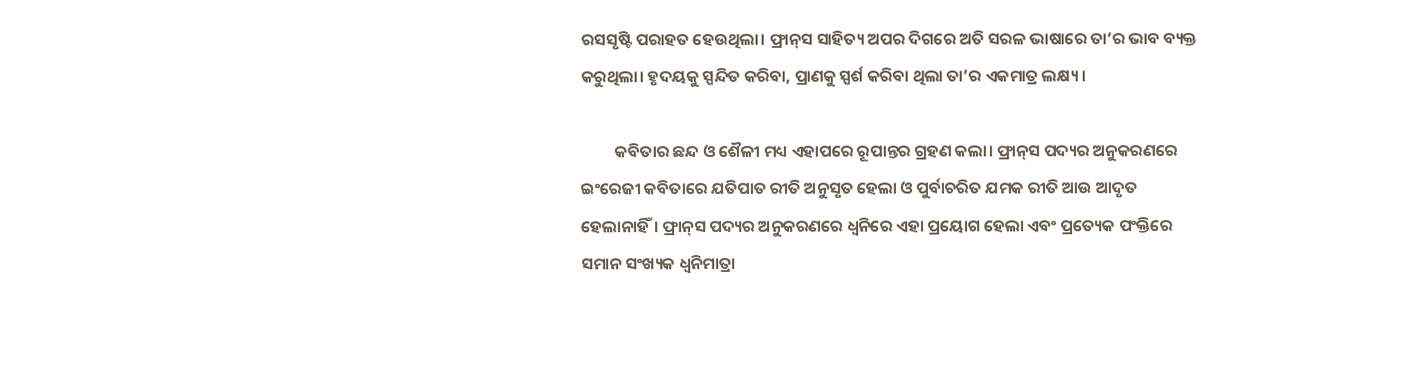ରସସୃଷ୍ଟି ପରାହତ ହେଉଥିଲା। ଫ୍ରାନ୍‌ସ ସାହିତ୍ୟ ଅପର ଦିଗରେ ଅତି ସରଳ ଭାଷାରେ ତା’ର ଭାବ ବ୍ୟକ୍ତ କରୁଥିଲା। ହୃଦୟକୁ ସ୍ପନ୍ଦିତ କରିବା, ପ୍ରାଣକୁ ସ୍ପର୍ଶ କରିବା ଥିଲା ତା’ର ଏକମାତ୍ର ଲକ୍ଷ୍ୟ।

         କବିତାର ଛନ୍ଦ ଓ ଶୈଳୀ ମଧ୍ୟ ଏହାପରେ ରୂପାନ୍ତର ଗ୍ରହଣ କଲା। ଫ୍ରାନ୍‌ସ ପଦ୍ୟର ଅନୁକରଣରେ ଇଂରେଜୀ କବିତାରେ ଯତିପାତ ରୀତି ଅନୁସୃତ ହେଲା ଓ ପୁର୍ବାଚରିତ ଯମକ ରୀତି ଆଉ ଆଦୃତ ହେଲାନାହିଁ। ଫ୍ରାନ୍‌ସ ପଦ୍ୟର ଅନୁକରଣରେ ଧ୍ବନିରେ ଏହା ପ୍ରୟୋଗ ହେଲା ଏବଂ ପ୍ରତ୍ୟେକ ପଂକ୍ତିରେ ସମାନ ସଂଖ୍ୟକ ଧ୍ବନିମାତ୍ରା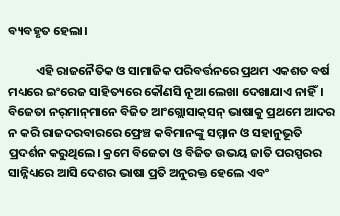ବ୍ୟବହୃତ ହେଲା।

          ଏହି ରାଜନୈତିକ ଓ ସାମାଜିକ ପରିବର୍ତ୍ତନରେ ପ୍ରଥମ ଏକଶତ ବର୍ଷ ମଧ୍ୟରେ ଇଂରେଜ ସାହିତ୍ୟରେ କୌଣସି ନୂଆ ଲେଖା ଦେଖାଯାଏ ନାହିଁ। ବିଜେତା ନର୍‌ମାନ୍‌ମାନେ ବିଜିତ ଆଂଗ୍ଲୋସାକ୍‌ସନ୍‌ ଭାଷାକୁ ପ୍ରଥମେ ଆଦର ନ କରି ରାଜଦରବାରରେ ଫ୍ରେଞ୍ଚ କବିମାନଙ୍କୁ ସମ୍ମାନ ଓ ସହାନୁଭୂତି ପ୍ରଦର୍ଶନ କରୁଥିଲେ। କ୍ରମେ ବିଜେତା ଓ ବିଜିତ ଉଭୟ ଜାତି ପରସ୍ପରର ସାନ୍ନିଧ୍ୟରେ ଆସି ଦେଶର ଭାଷା ପ୍ରତି ଅନୁରକ୍ତ ହେଲେ ଏବଂ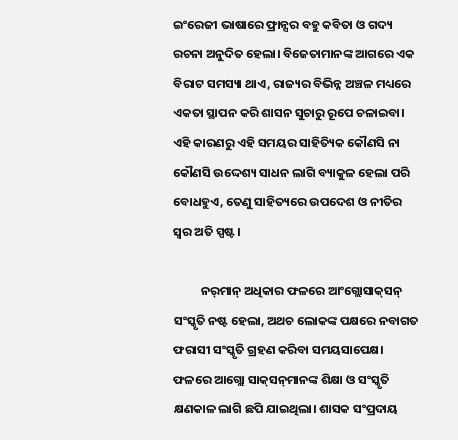ଇଂରେଜୀ ଭାଷାରେ ଫ୍ରାନ୍ସର ବହୁ କବିତା ଓ ଗଦ୍ୟ ରଚନା ଅନୁଦିତ ହେଲା। ବିଜେତାମାନଙ୍କ ଆଗରେ ଏକ ବିରାଟ ସମସ୍ୟା ଥାଏ, ରାଜ୍ୟର ବିଭିନ୍ନ ଅଞ୍ଚଳ ମଧ୍ୟରେ ଏକତା ସ୍ଥାପନ କରି ଶାସନ ସୁଚାରୁ ରୂପେ ଚଳାଇବା। ଏହି କାରଣରୁ ଏହି ସମୟର ସାହିତ୍ୟିକ କୌଣସି ନା କୌଣସି ଉଦ୍ଦେଶ୍ୟ ସାଧନ ଲାଗି ବ୍ୟାକୁଳ ହେଲା ପରି ବୋଧହୁଏ, ତେଣୁ ସାହିତ୍ୟରେ ଉପଦେଶ ଓ ନୀତିର ସ୍ବର ଅତି ସ୍ପଷ୍ଟ।

          ନର୍‌ମାନ୍‌ ଅଧିକାର ଫଳରେ ଆଂଗ୍ଲୋସାକ୍‌ସନ୍‌ ସଂସ୍କୃତି ନଷ୍ଟ ହେଲା, ଅଥଚ ଲୋକଙ୍କ ପକ୍ଷରେ ନବାଗତ ଫରାସୀ ସଂସ୍କୃତି ଗ୍ରହଣ କରିବା ସମୟସାପେକ୍ଷ। ଫଳରେ ଆଗ୍ଲୋ ସାକ୍‌ସନ୍‌ମାନଙ୍କ ଶିକ୍ଷା ଓ ସଂସ୍କୃତି କ୍ଷଣକାଳ ଲାଗି ଛପି ଯାଇଥିଲା। ଶାସକ ସଂପ୍ରଦାୟ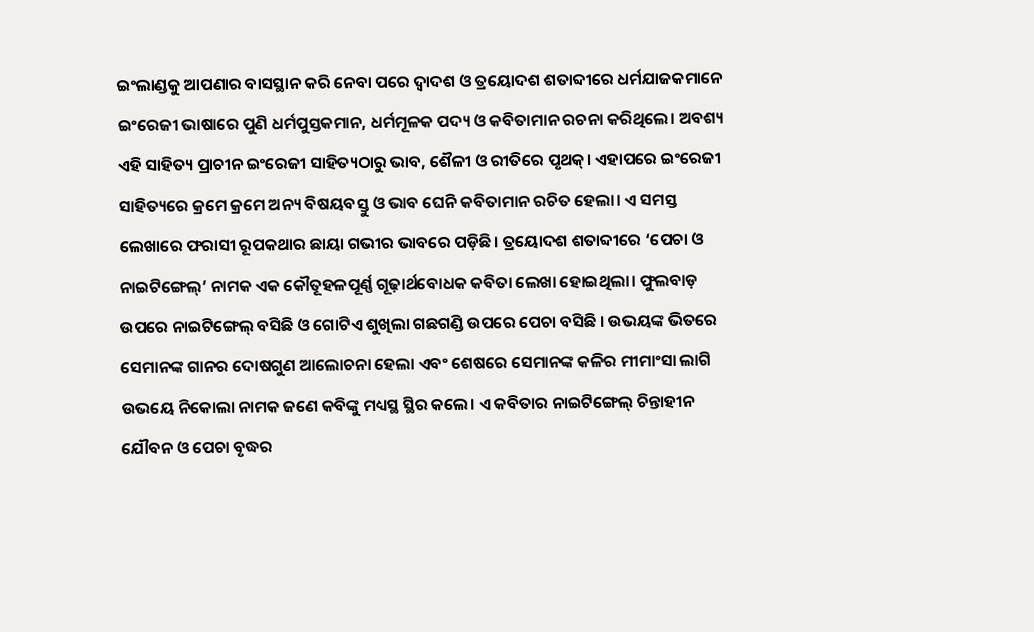ଇଂଲାଣ୍ଡକୁ ଆପଣାର ବାସସ୍ଥାନ କରି ନେବା ପରେ ଦ୍ବାଦଶ ଓ ତ୍ରୟୋଦଶ ଶତାବ୍ଦୀରେ ଧର୍ମଯାଜକମାନେ ଇଂରେଜୀ ଭାଷାରେ ପୁଣି ଧର୍ମପୁସ୍ତକମାନ, ଧର୍ମମୂଳକ ପଦ୍ୟ ଓ କବିତାମାନ ରଚନା କରିଥିଲେ। ଅବଶ୍ୟ ଏହି ସାହିତ୍ୟ ପ୍ରାଚୀନ ଇଂରେଜୀ ସାହିତ୍ୟଠାରୁ ଭାବ, ଶୈଳୀ ଓ ରୀତିରେ ପୃଥକ୍‌। ଏହାପରେ ଇଂରେଜୀ ସାହିତ୍ୟରେ କ୍ରମେ କ୍ରମେ ଅନ୍ୟ ବିଷୟବସ୍ତୁ ଓ ଭାବ ଘେନି କବିତାମାନ ରଚିତ ହେଲା। ଏ ସମସ୍ତ ଲେଖାରେ ଫରାସୀ ରୂପକଥାର ଛାୟା ଗଭୀର ଭାବରେ ପଡ଼ିଛି। ତ୍ରୟୋଦଶ ଶତାବ୍ଦୀରେ ‘ପେଚା ଓ ନାଇଟିଙ୍ଗେଲ୍‌’ ନାମକ ଏକ କୌତୂହଳପୂର୍ଣ୍ଣ ଗୂଢ଼ାର୍ଥବୋଧକ କବିତା ଲେଖା ହୋଇଥିଲା। ଫୁଲବାଡ଼ ଉପରେ ନାଇଟିଙ୍ଗେଲ୍‌ ବସିଛି ଓ ଗୋଟିଏ ଶୁଖିଲା ଗଛଗଣ୍ଡି ଉପରେ ପେଚା ବସିଛି । ଉଭୟଙ୍କ ଭିତରେ ସେମାନଙ୍କ ଗାନର ଦୋଷଗୁଣ ଆଲୋଚନା ହେଲା ଏବଂ ଶେଷରେ ସେମାନଙ୍କ କଳିର ମୀମାଂସା ଲାଗି ଉଭୟେ ନିକୋଲା ନାମକ ଜଣେ କବିଙ୍କୁ ମଧ୍ୟସ୍ଥ ସ୍ଥିର କଲେ। ଏ କବିତାର ନାଇଟିଙ୍ଗେଲ୍‌ ଚିନ୍ତାହୀନ ଯୌବନ ଓ ପେଚା ବୃଦ୍ଧର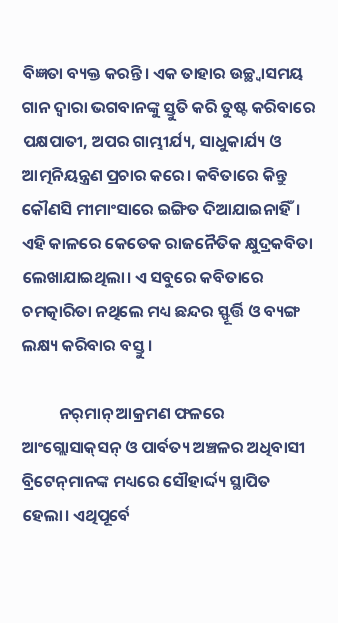ବିଜ୍ଞତା ବ୍ୟକ୍ତ କରନ୍ତି। ଏକ ତାହାର ଉଚ୍ଛ୍ବାସମୟ ଗାନ ଦ୍ବାରା ଭଗବାନଙ୍କୁ ସ୍ତୁତି କରି ତୁଷ୍ଟ କରିବାରେ ପକ୍ଷପାତୀ, ଅପର ଗାମ୍ଭୀର୍ଯ୍ୟ, ସାଧୁକାର୍ଯ୍ୟ ଓ ଆତ୍ମନିୟନ୍ତ୍ରଣ ପ୍ରଚାର କରେ। କବିତାରେ କିନ୍ତୁ କୌଣସି ମୀମାଂସାରେ ଇଙ୍ଗିତ ଦିଆଯାଇନାହିଁ। ଏହି କାଳରେ କେତେକ ରାଜନୈତିକ କ୍ଷୁଦ୍ରକବିତା ଲେଖାଯାଇଥିଲା। ଏ ସବୁରେ କବିତାରେ ଚମତ୍କାରିତା ନଥିଲେ ମଧ୍ୟ ଛନ୍ଦର ସ୍ଫୂର୍ତ୍ତି ଓ ବ୍ୟଙ୍ଗ ଲକ୍ଷ୍ୟ କରିବାର ବସ୍ତୁ।

          ନର୍‌ମାନ୍‌ ଆକ୍ରମଣ ଫଳରେ ଆଂଗ୍ଲୋସାକ୍‌ସନ୍‌ ଓ ପାର୍ବତ୍ୟ ଅଞ୍ଚଳର ଅଧିବାସୀ ବ୍ରିଟେନ୍‌ମାନଙ୍କ ମଧ୍ୟରେ ସୌହାର୍ଦ୍ଦ୍ୟ ସ୍ଥାପିତ ହେଲା। ଏଥିପୂର୍ବେ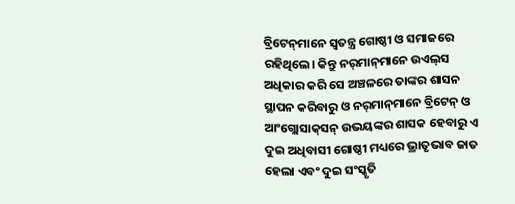ବ୍ରିଟେନ୍‌ମାନେ ସ୍ବତନ୍ତ୍ର ଗୋଷ୍ଠୀ ଓ ସମାଜରେ ରହିଥିଲେ। କିନ୍ତୁ ନର୍‌ମାନ୍‌ମାନେ ଉଏଲ୍‌ସ ଅଧିକାର କରି ସେ ଅଞ୍ଚଳରେ ତାଙ୍କର ଶାସନ ସ୍ଥାପନ କରିବାରୁ ଓ ନର୍‌ମାନ୍‌ମାନେ ବ୍ରିଟେନ୍‌ ଓ ଆଂଗ୍ଲୋସାକ୍‌ସନ୍‌ ଉଭୟଙ୍କର ଶାସକ ହେବାରୁ ଏ ଦୁଇ ଅଧିବାସୀ ଗୋଷ୍ଠୀ ମଧ୍ୟରେ ଭ୍ରାତୃଭାବ ଜାତ ହେଲା ଏବଂ ଦୁଇ ସଂସ୍କୃତି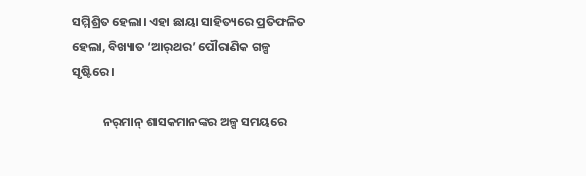ସମ୍ମିଶ୍ରିତ ହେଲା। ଏହା ଛାୟା ସାହିତ୍ୟରେ ପ୍ରତିଫଳିତ ହେଲା, ବିଖ୍ୟାତ ‘ଆର୍‌ଥର’ ପୌରାଣିକ ଗଳ୍ପ ସୃଷ୍ଟିରେ।

           ନର୍‌ମାନ୍‌ ଶାସକମାନଙ୍କର ଅଳ୍ପ ସମୟରେ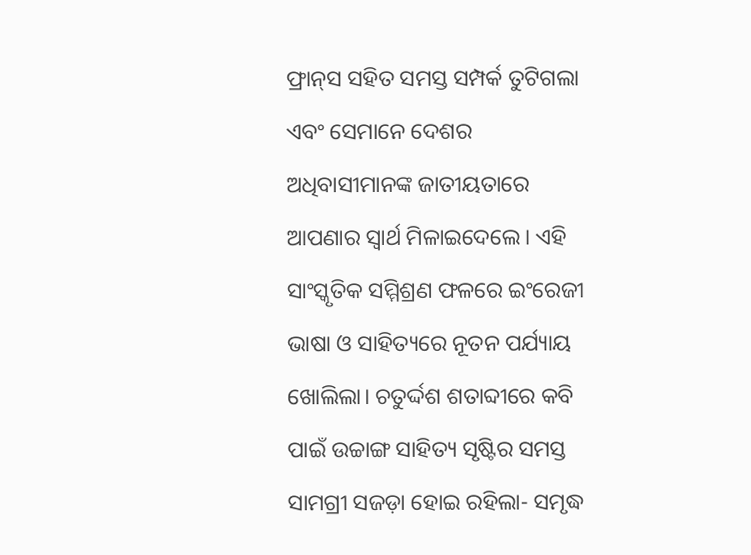ଫ୍ରାନ୍‌ସ ସହିତ ସମସ୍ତ ସମ୍ପର୍କ ତୁଟିଗଲା ଏବଂ ସେମାନେ ଦେଶର ଅଧିବାସୀମାନଙ୍କ ଜାତୀୟତାରେ ଆପଣାର ସ୍ବାର୍ଥ ମିଳାଇଦେଲେ। ଏହି ସାଂସ୍କୃତିକ ସମ୍ମିଶ୍ରଣ ଫଳରେ ଇଂରେଜୀ ଭାଷା ଓ ସାହିତ୍ୟରେ ନୂତନ ପର୍ଯ୍ୟାୟ ଖୋଲିଲା। ଚତୁର୍ଦ୍ଦଶ ଶତାବ୍ଦୀରେ କବି ପାଇଁ ଉଚ୍ଚାଙ୍ଗ ସାହିତ୍ୟ ସୃଷ୍ଟିର ସମସ୍ତ ସାମଗ୍ରୀ ସଜଡ଼ା ହୋଇ ରହିଲା- ସମୃଦ୍ଧ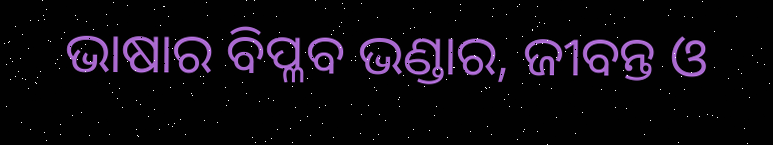ଭାଷାର ବିପ୍ଳବ ଭଣ୍ଡାର, ଜୀବନ୍ତ ଓ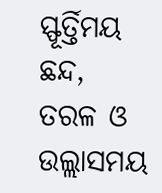ସ୍ଫୂର୍ତ୍ତିମୟ ଛନ୍ଦ, ତରଳ ଓ ଉଲ୍ଲାସମୟ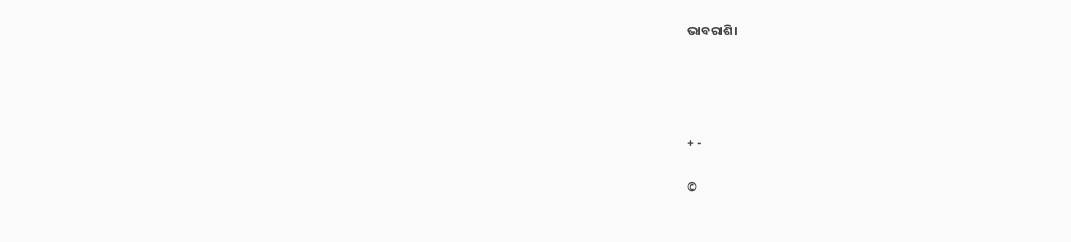ଭାବରାଶି।




+ -

©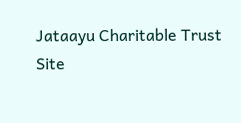Jataayu Charitable Trust
Site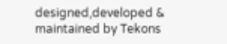designed,developed & maintained by Tekons